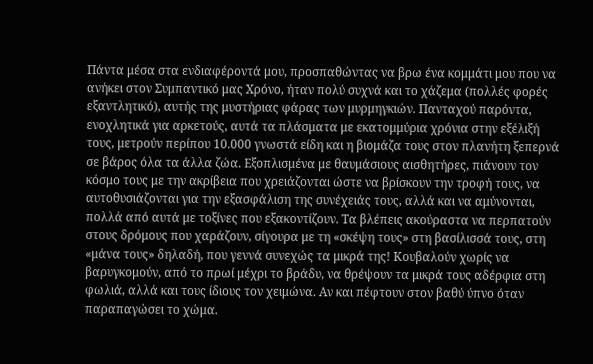Πάντα μέσα στα ενδιαφέροντά μου, προσπαθώντας να βρω ένα κομμάτι μου που να ανήκει στον Συμπαντικό μας Χρόνο, ήταν πολύ συχνά και το χάζεμα (πολλές φορές εξαντλητικό), αυτής της μυστήριας φάρας των μυρμηγκιών. Πανταχού παρόντα, ενοχλητικά για αρκετούς, αυτά τα πλάσματα με εκατομμύρια χρόνια στην εξέλιξή τους, μετρούν περίπου 10.000 γνωστά είδη και η βιομάζα τους στον πλανήτη ξεπερνά σε βάρος όλα τα άλλα ζώα. Εξοπλισμένα με θαυμάσιους αισθητήρες, πιάνουν τον κόσμο τους με την ακρίβεια που χρειάζονται ώστε να βρίσκουν την τροφή τους, να αυτοθυσιάζονται για την εξασφάλιση της συνέχειάς τους, αλλά και να αμύνονται, πολλά από αυτά με τοξίνες που εξακοντίζουν. Τα βλέπεις ακούραστα να περπατούν στους δρόμους που χαράζουν, σίγουρα με τη «σκέψη τους» στη βασίλισσά τους, στη «μάνα τους» δηλαδή, που γεννά συνεχώς τα μικρά της! Κουβαλούν χωρίς να βαρυγκομούν, από το πρωί μέχρι το βράδυ, να θρέψουν τα μικρά τους αδέρφια στη φωλιά, αλλά και τους ίδιους τον χειμώνα. Αν και πέφτουν στον βαθύ ύπνο όταν παραπαγώσει το χώμα.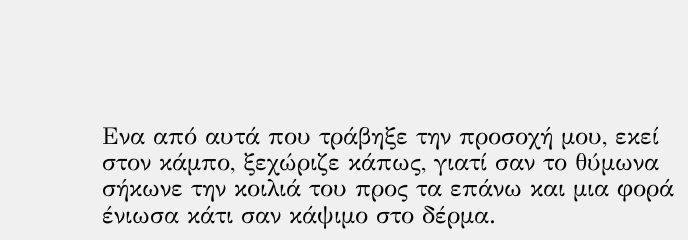Ενα από αυτά που τράβηξε την προσοχή μου, εκεί στον κάμπο, ξεχώριζε κάπως, γιατί σαν το θύμωνα σήκωνε την κοιλιά του προς τα επάνω και μια φορά ένιωσα κάτι σαν κάψιμο στο δέρμα.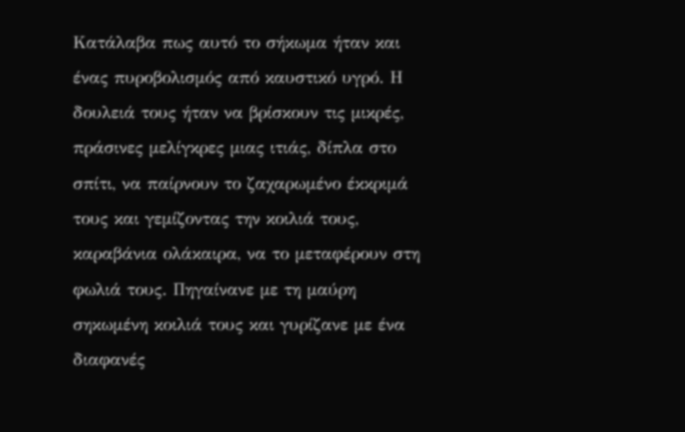Κατάλαβα πως αυτό το σήκωμα ήταν και ένας πυροβολισμός από καυστικό υγρό. Η δουλειά τους ήταν να βρίσκουν τις μικρές, πράσινες μελίγκρες μιας ιτιάς, δίπλα στο σπίτι, να παίρνουν το ζαχαρωμένο έκκριμά τους και γεμίζοντας την κοιλιά τους, καραβάνια ολάκαιρα, να το μεταφέρουν στη φωλιά τους. Πηγαίνανε με τη μαύρη σηκωμένη κοιλιά τους και γυρίζανε με ένα διαφανές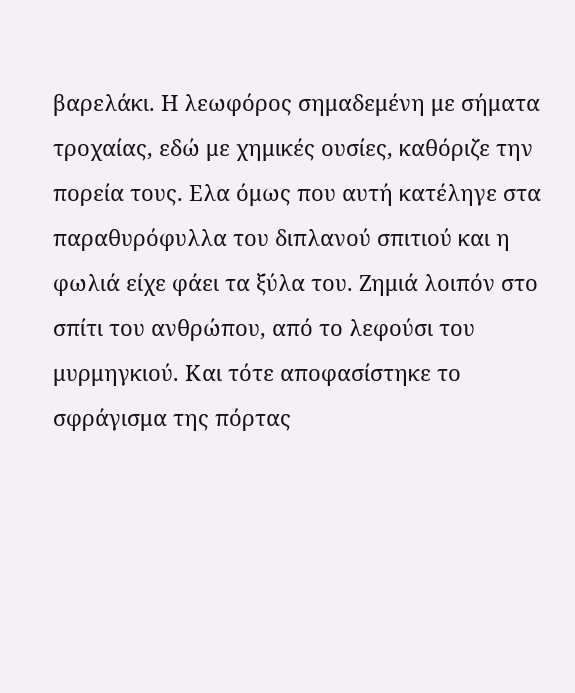βαρελάκι. Η λεωφόρος σημαδεμένη με σήματα τροχαίας, εδώ με χημικές ουσίες, καθόριζε την πορεία τους. Ελα όμως που αυτή κατέληγε στα παραθυρόφυλλα του διπλανού σπιτιού και η φωλιά είχε φάει τα ξύλα του. Ζημιά λοιπόν στο σπίτι του ανθρώπου, από το λεφούσι του μυρμηγκιού. Και τότε αποφασίστηκε το σφράγισμα της πόρτας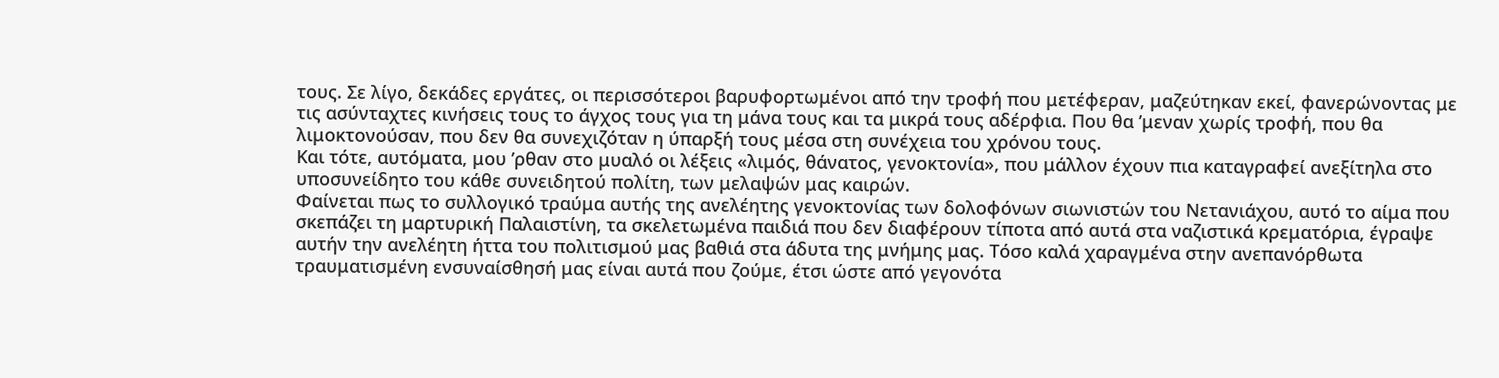τους. Σε λίγο, δεκάδες εργάτες, οι περισσότεροι βαρυφορτωμένοι από την τροφή που μετέφεραν, μαζεύτηκαν εκεί, φανερώνοντας με τις ασύνταχτες κινήσεις τους το άγχος τους για τη μάνα τους και τα μικρά τους αδέρφια. Που θα ’μεναν χωρίς τροφή, που θα λιμοκτονούσαν, που δεν θα συνεχιζόταν η ύπαρξή τους μέσα στη συνέχεια του χρόνου τους.
Και τότε, αυτόματα, μου ’ρθαν στο μυαλό οι λέξεις «λιμός, θάνατος, γενοκτονία», που μάλλον έχουν πια καταγραφεί ανεξίτηλα στο υποσυνείδητο του κάθε συνειδητού πολίτη, των μελαψών μας καιρών.
Φαίνεται πως το συλλογικό τραύμα αυτής της ανελέητης γενοκτονίας των δολοφόνων σιωνιστών του Νετανιάχου, αυτό το αίμα που σκεπάζει τη μαρτυρική Παλαιστίνη, τα σκελετωμένα παιδιά που δεν διαφέρουν τίποτα από αυτά στα ναζιστικά κρεματόρια, έγραψε αυτήν την ανελέητη ήττα του πολιτισμού μας βαθιά στα άδυτα της μνήμης μας. Τόσο καλά χαραγμένα στην ανεπανόρθωτα τραυματισμένη ενσυναίσθησή μας είναι αυτά που ζούμε, έτσι ώστε από γεγονότα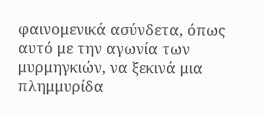φαινομενικά ασύνδετα, όπως αυτό με την αγωνία των μυρμηγκιών, να ξεκινά μια πλημμυρίδα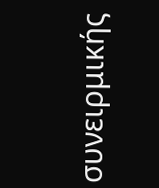συνειρμικής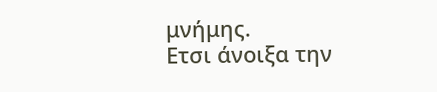μνήμης.
Ετσι άνοιξα την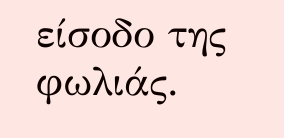είσοδο της φωλιάς.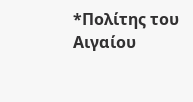*Πολίτης του Αιγαίου